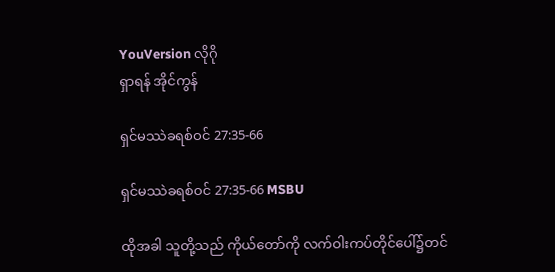YouVersion လိုဂို
ရှာရန် အိုင်ကွန်

ရှင်မဿဲခရစ်ဝင် 27:35-66

ရှင်မဿဲခရစ်ဝင် 27:35-66 MSBU

ထိုအခါ သူတို့သည် ကိုယ်တော်ကို လက်ဝါးကပ်တိုင်ပေါ်၌တင်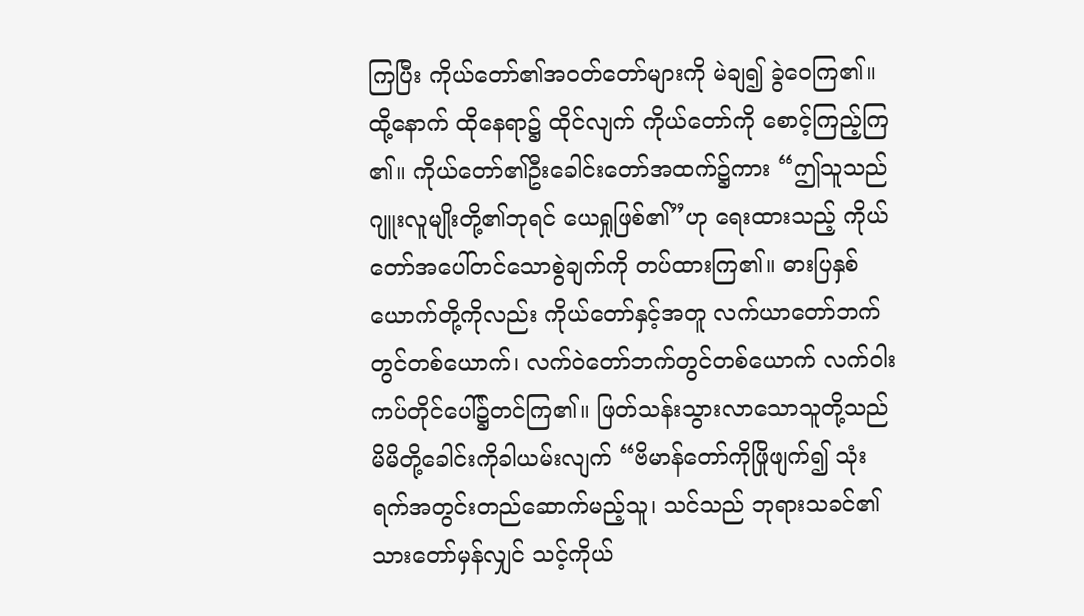ကြပြီး ကိုယ်တော်၏အဝတ်တော်များကို မဲချ၍ ခွဲဝေကြ၏။ ထို့နောက် ထိုနေရာ၌ ထိုင်လျက် ကိုယ်တော်ကို စောင့်ကြည့်ကြ၏။ ကိုယ်တော်၏ဦးခေါင်းတော်အထက်၌ကား “ဤသူသည် ဂျူးလူမျိုးတို့၏ဘုရင် ယေရှုဖြစ်၏”ဟု ရေးထားသည့် ကိုယ်တော်အပေါ်တင်သောစွဲချက်ကို တပ်ထားကြ၏။ ဓားပြနှစ်ယောက်တို့ကိုလည်း ကိုယ်တော်နှင့်အတူ လက်ယာတော်ဘက်တွင်တစ်ယောက်၊ လက်ဝဲတော်ဘက်တွင်တစ်ယောက် လက်ဝါးကပ်တိုင်ပေါ်၌တင်ကြ၏။ ဖြတ်သန်းသွားလာသောသူတို့သည် မိမိတို့ခေါင်းကိုခါယမ်းလျက် “ဗိမာန်တော်ကိုဖြိုဖျက်၍ သုံးရက်အတွင်းတည်ဆောက်မည့်သူ၊ သင်သည် ဘုရားသခင်၏သားတော်မှန်လျှင် သင့်ကိုယ်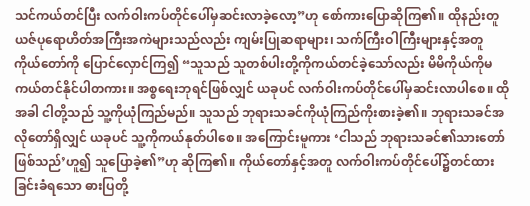သင်ကယ်တင်ပြီး လက်ဝါးကပ်တိုင်ပေါ်မှဆင်းလာခဲ့လော့”ဟု စော်ကားပြောဆိုကြ၏။ ထိုနည်းတူ ယဇ်ပုရောဟိတ်အကြီးအကဲများသည်လည်း ကျမ်းပြုဆရာများ၊ သက်ကြီးဝါကြီးများနှင့်အတူ ကိုယ်တော်ကို ပြောင်လှောင်ကြ၍ “သူသည် သူတစ်ပါးတို့ကိုကယ်တင်ခဲ့သော်လည်း မိမိကိုယ်ကိုမကယ်တင်နိုင်ပါတကား။ အစ္စရေးဘုရင်ဖြစ်လျှင် ယခုပင် လက်ဝါးကပ်တိုင်ပေါ်မှဆင်းလာပါစေ။ ထိုအခါ ငါတို့သည် သူ့ကိုယုံကြည်မည်။ သူသည် ဘုရားသခင်ကိုယုံကြည်ကိုးစားခဲ့၏။ ဘုရားသခင်အလိုတော်ရှိလျှင် ယခုပင် သူ့ကိုကယ်နုတ်ပါစေ။ အကြောင်းမူကား ‘ငါသည် ဘုရားသခင်၏သားတော်ဖြစ်သည်’ဟူ၍ သူပြောခဲ့၏”ဟု ဆိုကြ၏။ ကိုယ်တော်နှင့်အတူ လက်ဝါးကပ်တိုင်ပေါ်၌တင်ထားခြင်းခံရသော ဓားပြတို့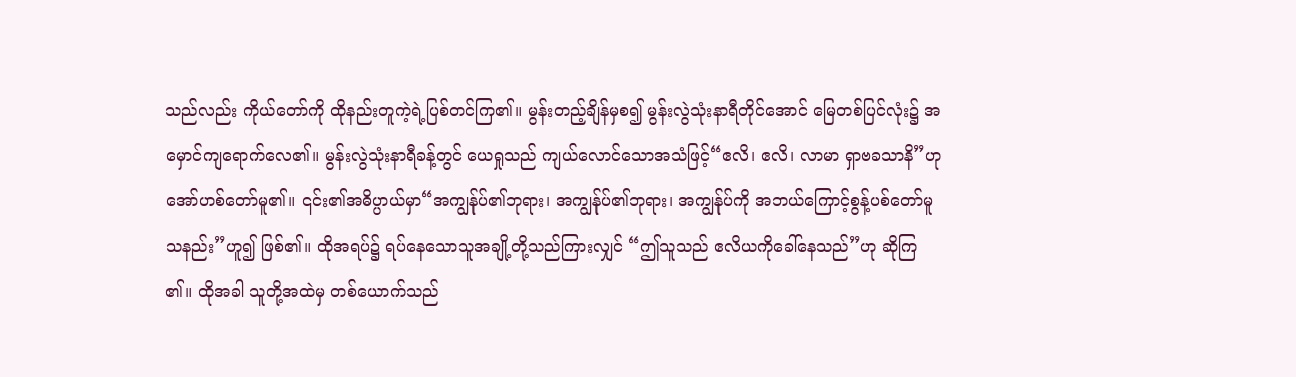သည်လည်း ကိုယ်တော်ကို ထိုနည်းတူကဲ့ရဲ့ပြစ်တင်ကြ၏။ မွန်းတည့်ချိန်မှစ၍ မွန်းလွဲသုံးနာရီတိုင်အောင် မြေတစ်ပြင်လုံး၌ အမှောင်ကျရောက်လေ၏။ မွန်းလွဲသုံးနာရီခန့်တွင် ယေရှုသည် ကျယ်လောင်သောအသံဖြင့်“ဧလိ၊ ဧလိ၊ လာမာ ရှာဗခသာနိ”ဟု အော်ဟစ်တော်မူ၏။ ၎င်း၏အဓိပ္ပာယ်မှာ“အကျွန်ုပ်၏ဘုရား၊ အကျွန်ုပ်၏ဘုရား၊ အကျွန်ုပ်ကို အဘယ်ကြောင့်စွန့်ပစ်တော်မူသနည်း”ဟူ၍ ဖြစ်၏။ ထိုအရပ်၌ ရပ်နေသောသူအချို့တို့သည်ကြားလျှင် “ဤသူသည် ဧလိယကိုခေါ်နေသည်”ဟု ဆိုကြ၏။ ထိုအခါ သူတို့အထဲမှ တစ်ယောက်သည်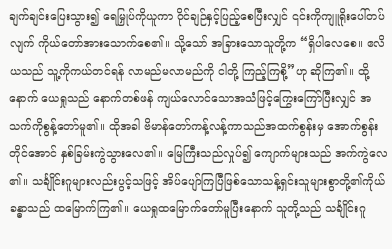ချက်ချင်းပြေးသွား၍ ရေမြှုပ်ကိုယူကာ ဝိုင်ချဉ်နှင့်ပြည့်စေပြီးလျှင် ၎င်းကိုကျူရိုးပေါ်တပ်လျက် ကိုယ်တော်အားသောက်စေ၏။ သို့သော် အခြားသောသူတို့က “ရှိပါလေစေ။ ဧလိယသည် သူ့ကိုကယ်တင်ရန် လာမည်မလာမည်ကို ငါတို့ ကြည့်ကြစို့”ဟု ဆိုကြ၏။ ထို့နောက် ယေရှုသည် နောက်တစ်ဖန် ကျယ်လောင်သောအသံဖြင့်ကြွေးကြော်ပြီးလျှင် အသက်ကိုစွန့်တော်မူ၏။ ထိုအခါ ဗိမာန်တော်ကန့်လန့်ကာသည်အထက်စွန်းမှ အောက်စွန်းတိုင်အောင် နှစ်ခြမ်းကွဲသွားလေ၏။ မြေကြီးသည်လှုပ်၍ ကျောက်များသည် အက်ကွဲလေ၏။ သင်္ချိုင်းဂူများလည်းပွင့်သဖြင့် အိပ်ပျော်ကြပြီဖြစ်သောသန့်ရှင်းသူများစွာတို့၏ကိုယ်ခန္ဓာသည် ထမြောက်ကြ၏။ ယေရှုထမြောက်တော်မူပြီးနောက် သူတို့သည် သင်္ချိုင်းဂူ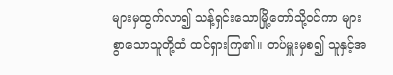များမှထွက်လာ၍ သန့်ရှင်းသောမြို့တော်သို့ဝင်ကာ များစွာသောသူတို့ထံ ထင်ရှားကြ၏။ တပ်မှူးမှစ၍ သူနှင့်အ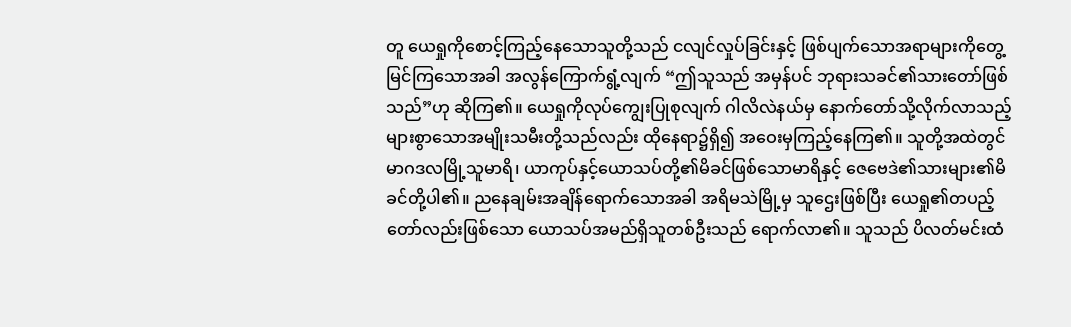တူ ယေရှုကိုစောင့်ကြည့်နေသောသူတို့သည် ငလျင်လှုပ်ခြင်းနှင့် ဖြစ်ပျက်သောအရာများကိုတွေ့မြင်ကြသောအခါ အလွန်ကြောက်ရွံ့လျက် “ဤသူသည် အမှန်ပင် ဘုရားသခင်၏သားတော်ဖြစ်သည်”ဟု ဆိုကြ၏။ ယေရှုကိုလုပ်ကျွေးပြုစုလျက် ဂါလိလဲနယ်မှ နောက်တော်သို့လိုက်လာသည့် များစွာသောအမျိုးသမီးတို့သည်လည်း ထိုနေရာ၌ရှိ၍ အဝေးမှကြည့်နေကြ၏။ သူတို့အထဲတွင် မာဂဒလမြို့သူမာရိ၊ ယာကုပ်နှင့်ယောသပ်တို့၏မိခင်ဖြစ်သောမာရိနှင့် ဇေဗေဒဲ၏သားများ၏မိခင်တို့ပါ၏။ ညနေချမ်းအချိန်ရောက်သောအခါ အရိမသဲမြို့မှ သူဌေးဖြစ်ပြီး ယေရှု၏တပည့်တော်လည်းဖြစ်သော ယောသပ်အမည်ရှိသူတစ်ဦးသည် ရောက်လာ၏။ သူသည် ပိလတ်မင်းထံ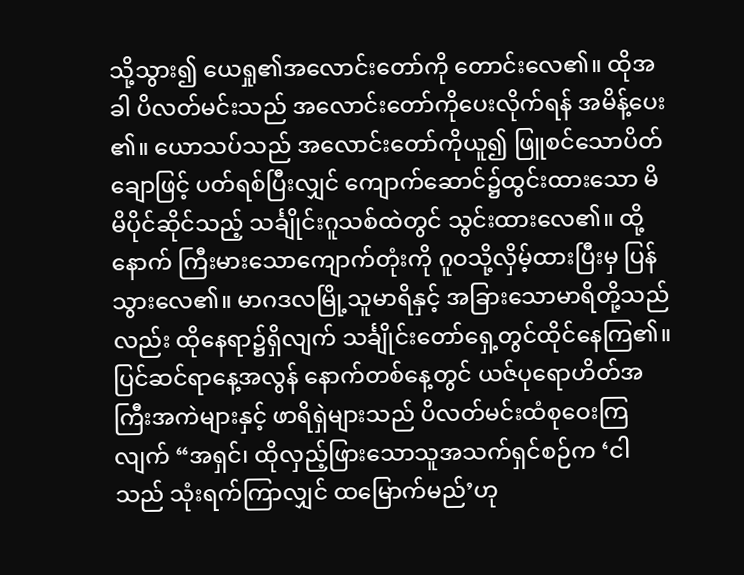သို့သွား၍ ယေရှု၏အလောင်းတော်ကို တောင်းလေ၏။ ထိုအခါ ပိလတ်မင်းသည် အလောင်းတော်ကိုပေးလိုက်ရန် အမိန့်ပေး၏။ ယောသပ်သည် အလောင်းတော်ကိုယူ၍ ဖြူစင်သောပိတ်ချောဖြင့် ပတ်ရစ်ပြီးလျှင် ကျောက်ဆောင်၌ထွင်းထားသော မိမိပိုင်ဆိုင်သည့် သင်္ချိုင်းဂူသစ်ထဲတွင် သွင်းထားလေ၏။ ထို့နောက် ကြီးမားသောကျောက်တုံးကို ဂူဝသို့လှိမ့်ထားပြီးမှ ပြန်သွားလေ၏။ မာဂဒလမြို့သူမာရိနှင့် အခြားသောမာရိတို့သည်လည်း ထိုနေရာ၌ရှိလျက် သင်္ချိုင်းတော်ရှေ့တွင်ထိုင်နေကြ၏။ ပြင်ဆင်ရာနေ့အလွန် နောက်တစ်နေ့တွင် ယဇ်ပုရောဟိတ်အကြီးအကဲများနှင့် ဖာရိရှဲများသည် ပိလတ်မင်းထံစုဝေးကြလျက် “အရှင်၊ ထိုလှည့်ဖြားသောသူအသက်ရှင်စဉ်က ‘ငါသည် သုံးရက်ကြာလျှင် ထမြောက်မည်’ဟု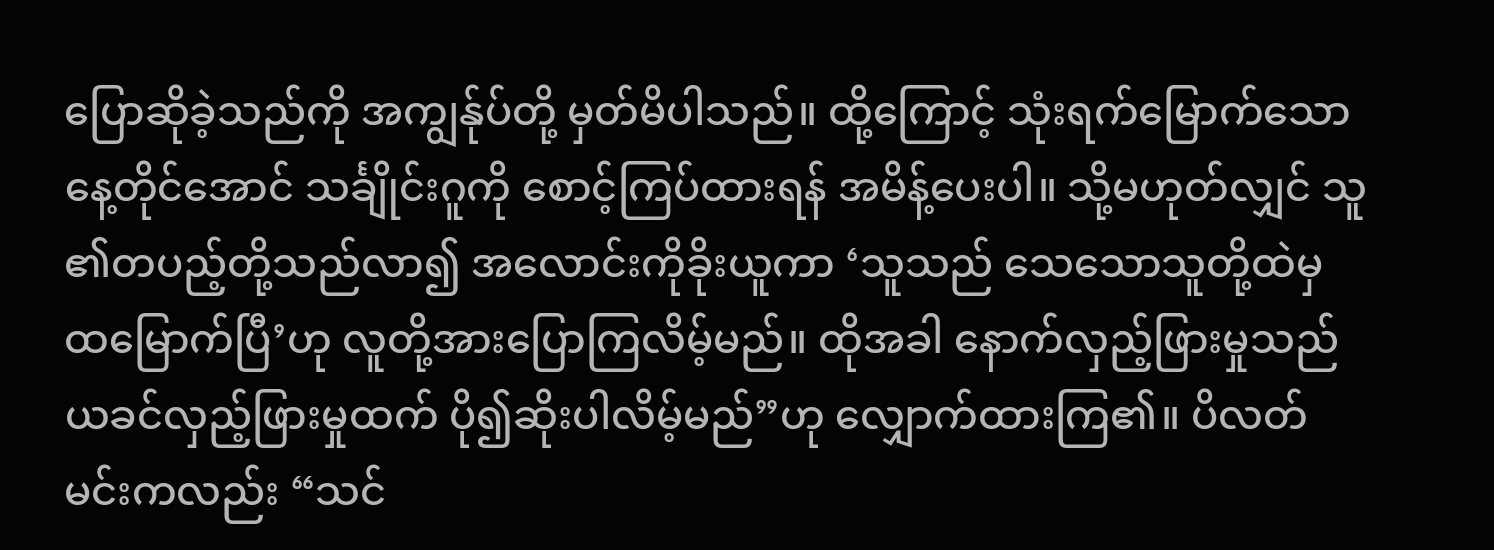ပြောဆိုခဲ့သည်ကို အကျွန်ုပ်တို့ မှတ်မိပါသည်။ ထို့ကြောင့် သုံးရက်မြောက်သောနေ့တိုင်အောင် သင်္ချိုင်းဂူကို စောင့်ကြပ်ထားရန် အမိန့်ပေးပါ။ သို့မဟုတ်လျှင် သူ၏တပည့်တို့သည်လာ၍ အလောင်းကိုခိုးယူကာ ‘သူသည် သေသောသူတို့ထဲမှ ထမြောက်ပြီ’ဟု လူတို့အားပြောကြလိမ့်မည်။ ထိုအခါ နောက်လှည့်ဖြားမှုသည် ယခင်လှည့်ဖြားမှုထက် ပို၍ဆိုးပါလိမ့်မည်”ဟု လျှောက်ထားကြ၏။ ပိလတ်မင်းကလည်း “သင်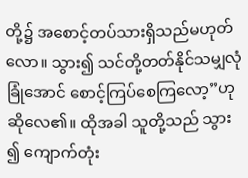တို့၌ အစောင့်တပ်သားရှိသည်မဟုတ်လော။ သွား၍ သင်တို့တတ်နိုင်သမျှလုံခြုံအောင် စောင့်ကြပ်စေကြလော့”ဟု ဆိုလေ၏။ ထိုအခါ သူတို့သည် သွား၍ ကျောက်တုံး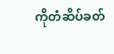ကိုတံဆိပ်ခတ်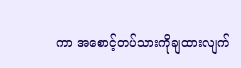ကာ အစောင့်တပ်သားကိုချထားလျက်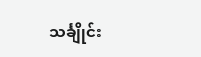သင်္ချိုင်း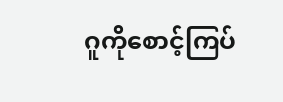ဂူကိုစောင့်ကြပ်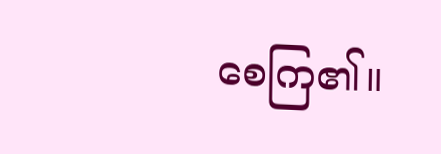စေကြ၏။